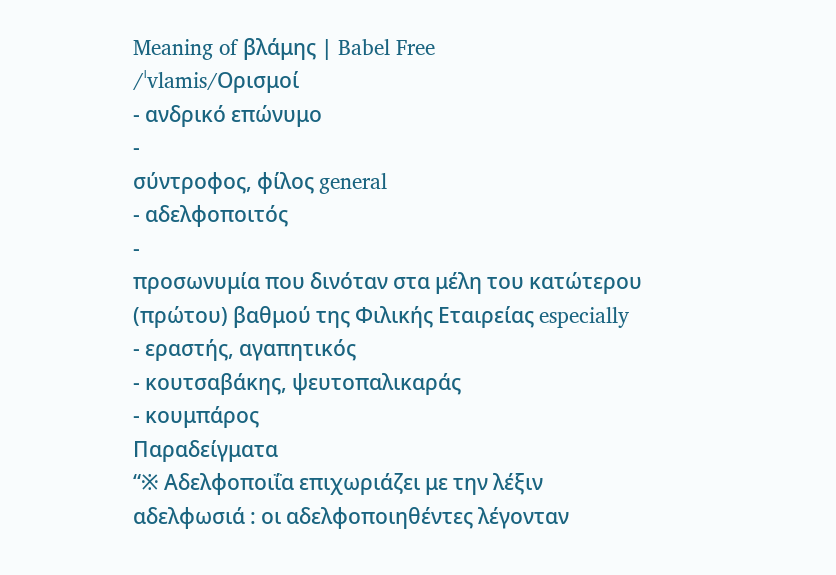Meaning of βλάμης | Babel Free
/ˈvlamis/Ορισμοί
- ανδρικό επώνυμο
-
σύντροφος, φίλος general
- αδελφοποιτός
-
προσωνυμία που δινόταν στα μέλη του κατώτερου (πρώτου) βαθμού της Φιλικής Εταιρείας especially
- εραστής, αγαπητικός
- κουτσαβάκης, ψευτοπαλικαράς
- κουμπάρος
Παραδείγματα
“※ Αδελφοποιΐα επιχωριάζει με την λέξιν αδελφωσιά : οι αδελφοποιηθέντες λέγονταν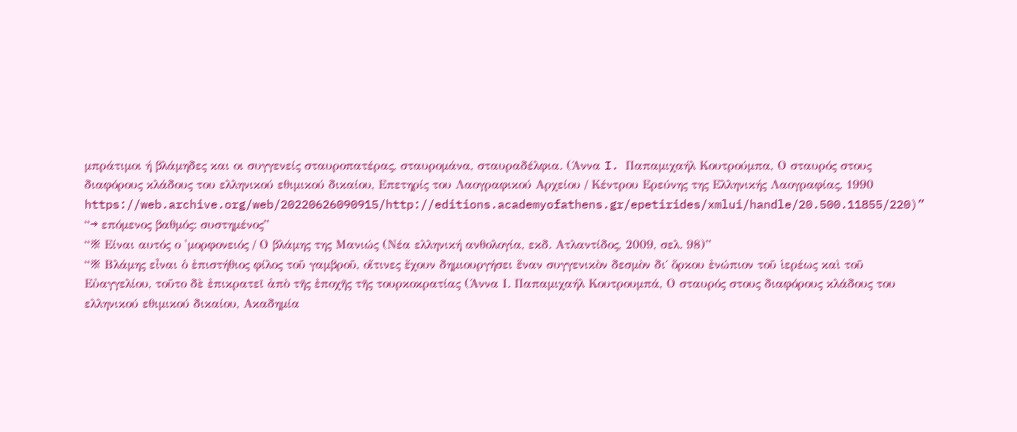μπράτιμοι ή βλάμηδες και οι συγγενείς σταυροπατέρας, σταυρομάνα, σταυραδέλφια. (Άννα I. Παπαμιχαήλ Κουτρούμπα, Ο σταυρός στους διαφόρους κλάδους του ελληνικού εθιμικού δικαίου, Επετηρίς του Λαογραφικού Αρχείου / Κέντρου Ερεύνης της Ελληνικής Λαογραφίας, 1990 https://web.archive.org/web/20220626090915/http://editions.academyofathens.gr/epetirides/xmlui/handle/20.500.11855/220)”
“→ επόμενος βαθμός: συστημένος”
“※ Είναι αυτός ο 'μορφονειός / Ο βλάμης της Μανιώς (Νέα ελληνική ανθολογία, εκδ. Ατλαντίδος, 2009, σελ. 98)”
“※ Βλάμης εἶναι ὁ ἐπιστήθιος φίλος τοῦ γαμβροῦ, οἵτινες ἔχουν δημιουργήσει ἕναν συγγενικὸν δεσμὸν δι΄ ὅρκου ἐνώπιον τοῦ ἱερέως καὶ τοῦ Εὐαγγελίου, τοῦτο δὲ ἐπικρατεῖ ἀπὸ τῆς ἐποχῆς τῆς τουρκοκρατίας (Άννα Ι. Παπαμιχαήλ Κουτρουμπά, Ο σταυρός στους διαφόρους κλάδους του ελληνικού εθιμικού δικαίου, Ακαδημία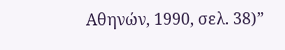Αθηνών, 1990, σελ. 38)”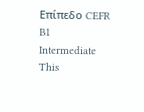Επίπεδο CEFR
B1
Intermediate
This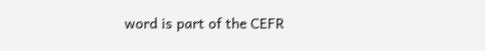word is part of the CEFR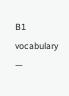B1 vocabulary —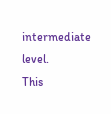intermediate level.
This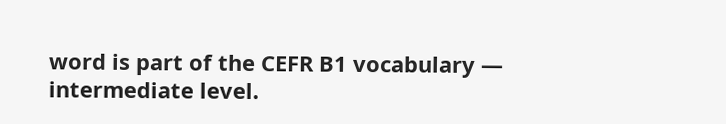word is part of the CEFR B1 vocabulary — intermediate level.